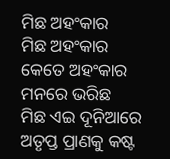ମିଛ ଅହଂକାର
ମିଛ ଅହଂକାର
କେତେ ଅହଂକାର ମନରେ ଭରିଛ
ମିଛ ଏଇ ଦୂନିଆରେ
ଅତୃପ୍ତ ପ୍ରାଣକୁ କଷ୍ଟ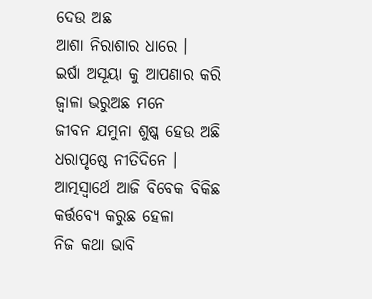ଦେଉ ଅଛ
ଆଶା ନିରାଶାର ଧାରେ ।
ଇର୍ଷା ଅସୂୟା କୁ ଆପଣାର କରି
ଜ୍ବାଳା ଭରୁଅଛ ମନେ
ଜୀବନ ଯମୁନା ଶୁଷ୍କ ହେଉ ଅଛି
ଧରାପୃଷ୍ଠେ ନୀତିଦିନେ ।
ଆତ୍ମସ୍ବାର୍ଥେ ଆଜି ବିବେକ ବିକିଛ
କର୍ତ୍ତବ୍ୟେ କରୁଛ ହେଳା
ନିଜ କଥା ଭାବି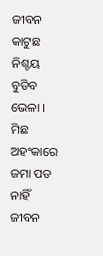ଜୀବନ କାଟୁଛ
ନିଶ୍ଚୟ ବୁଡିବ ଭେଳା ।
ମିଛ ଅହଂକାରେ ଜମା ପଡ ନାହିଁ
ଜୀବନ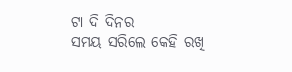ଟା ଦି ଦିନର
ସମୟ ସରିଲେ କେହି ରଖି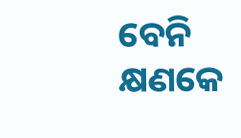ବେନି
କ୍ଷଣକେ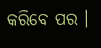କରିବେ ପର ।